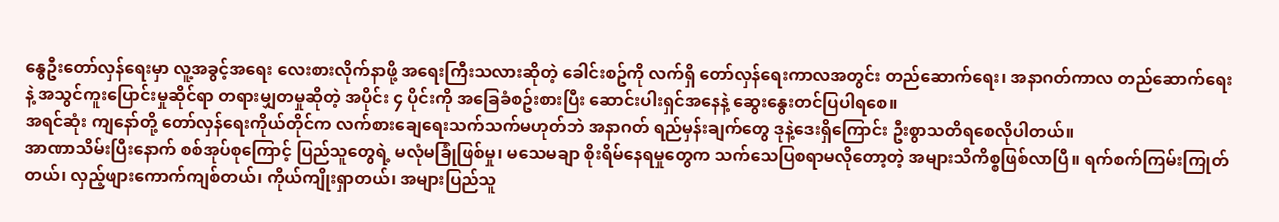နွေဦးတော်လှန်ရေးမှာ လူ့အခွင့်အရေး လေးစားလိုက်နာဖို့ အရေးကြီးသလားဆိုတဲ့ ခေါင်းစဥ်ကို လက်ရှိ တော်လှန်ရေးကာလအတွင်း တည်ဆောက်ရေး၊ အနာဂတ်ကာလ တည်ဆောက်ရေးနဲ့ အသွင်ကူးပြောင်းမှုဆိုင်ရာ တရားမျှတမှုဆိုတဲ့ အပိုင်း ၄ ပိုင်းကို အခြေခံစဥ်းစားပြီး ဆောင်းပါးရှင်အနေနဲ့ ဆွေးနွေးတင်ပြပါရစေ။
အရင်ဆုံး ကျနော်တို့ တော်လှန်ရေးကိုယ်တိုင်က လက်စားချေရေးသက်သက်မဟုတ်ဘဲ အနာဂတ် ရည်မှန်းချက်တွေ ဒုနဲ့ဒေးရှိကြောင်း ဦးစွာသတိရစေလိုပါတယ်။
အာဏာသိမ်းပြီးနောက် စစ်အုပ်စုကြောင့် ပြည်သူတွေရဲ့ မလုံမခြုံဖြစ်မှု၊ မသေမချာ စိုးရိမ်နေရမှုတွေက သက်သေပြစရာမလိုတော့တဲ့ အများသိကိစ္စဖြစ်လာပြီ။ ရက်စက်ကြမ်းကြုတ်တယ်၊ လှည့်ဖျားကောက်ကျစ်တယ်၊ ကိုယ်ကျိုးရှာတယ်၊ အများပြည်သူ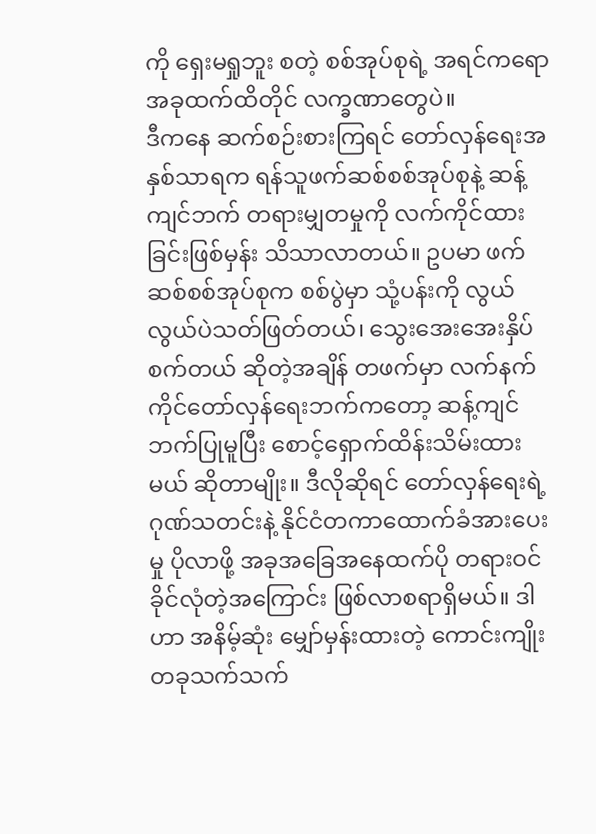ကို ရှေးမရှုဘူး စတဲ့ စစ်အုပ်စုရဲ့ အရင်ကရော အခုထက်ထိတိုင် လက္ခဏာတွေပဲ။
ဒီကနေ ဆက်စဉ်းစားကြရင် တော်လှန်ရေးအနှစ်သာရက ရန်သူဖက်ဆစ်စစ်အုပ်စုနဲ့ ဆန့်ကျင်ဘက် တရားမျှတမှုကို လက်ကိုင်ထားခြင်းဖြစ်မှန်း သိသာလာတယ်။ ဥပမာ ဖက်ဆစ်စစ်အုပ်စုက စစ်ပွဲမှာ သုံ့ပန်းကို လွယ်လွယ်ပဲသတ်ဖြတ်တယ်၊ သွေးအေးအေးနှိပ်စက်တယ် ဆိုတဲ့အချိန် တဖက်မှာ လက်နက်ကိုင်တော်လှန်ရေးဘက်ကတော့ ဆန့်ကျင်ဘက်ပြုမူပြီး စောင့်ရှောက်ထိန်းသိမ်းထားမယ် ဆိုတာမျိုး။ ဒီလိုဆိုရင် တော်လှန်ရေးရဲ့ ဂုဏ်သတင်းနဲ့ နိုင်ငံတကာထောက်ခံအားပေးမှု ပိုလာဖို့ အခုအခြေအနေထက်ပို တရားဝင်ခိုင်လုံတဲ့အကြောင်း ဖြစ်လာစရာရှိမယ်။ ဒါဟာ အနိမ့်ဆုံး မျှော်မှန်းထားတဲ့ ကောင်းကျိုးတခုသက်သက်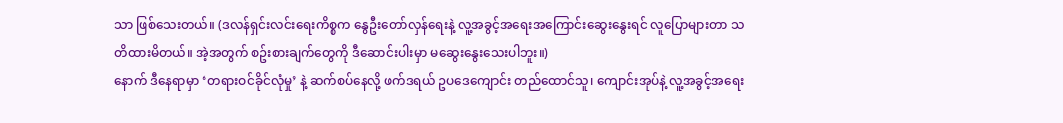သာ ဖြစ်သေးတယ်။ (ဒလန်ရှင်းလင်းရေးကိစ္စက နွေဦးတော်လှန်ရေးနဲ့ လူ့အခွင့်အရေးအကြောင်းဆွေးနွေးရင် လူပြောများတာ သတိထားမိတယ်။ အဲ့အတွက် စဥ်းစားချက်တွေကို ဒီဆောင်းပါးမှာ မဆွေးနွေးသေးပါဘူး။)
နောက် ဒီနေရာမှာ ‘တရားဝင်ခိုင်လုံမှု’ နဲ့ ဆက်စပ်နေလို့ ဖက်ဒရယ် ဥပဒေကျောင်း တည်ထောင်သူ၊ ကျောင်းအုပ်နဲ့ လူ့အခွင့်အရေး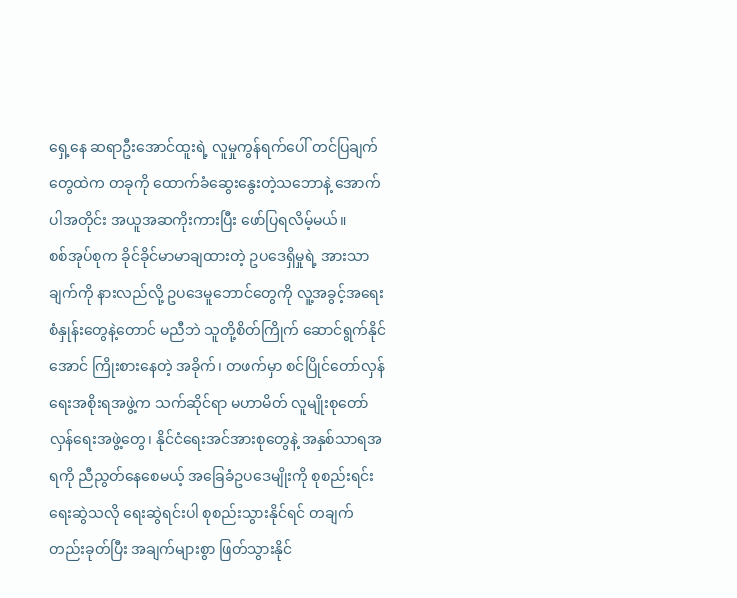ရှေ့နေ ဆရာဦးအောင်ထူးရဲ့ လူမှုကွန်ရက်ပေါ် တင်ပြချက်တွေထဲက တခုကို ထောက်ခံဆွေးနွေးတဲ့သဘောနဲ့ အောက်ပါအတိုင်း အယူအဆကိုးကားပြီး ဖော်ပြရလိမ့်မယ်။
စစ်အုပ်စုက ခိုင်ခိုင်မာမာချထားတဲ့ ဥပဒေရှိမှုရဲ့ အားသာချက်ကို နားလည်လို့ ဥပဒေမူဘောင်တွေကို လူ့အခွင့်အရေး စံနှုန်းတွေနဲ့တောင် မညီဘဲ သူတို့စိတ်ကြိုက် ဆောင်ရွက်နိုင်အောင် ကြိုးစားနေတဲ့ အခိုက်၊ တဖက်မှာ စင်ပြိုင်တော်လှန်ရေးအစိုးရအဖွဲ့က သက်ဆိုင်ရာ မဟာမိတ် လူမျိုးစုတော်လှန်ရေးအဖွဲ့တွေ၊ နိုင်ငံရေးအင်အားစုတွေနဲ့ အနှစ်သာရအရကို ညီညွတ်နေစေမယ့် အခြေခံဥပဒေမျိုးကို စုစည်းရင်း ရေးဆွဲသလို ရေးဆွဲရင်းပါ စုစည်းသွားနိုင်ရင် တချက်တည်းခုတ်ပြီး အချက်များစွာ ဖြတ်သွားနိုင်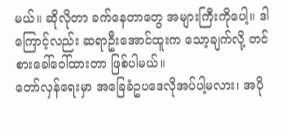မယ်။ ဆိုလိုတာ ခက်နေတာတွေ အများကြီးကိုပေါ့။ ဒါကြောင့်လည်း ဆရာဦးအောင်ထူးက သော့ချက်လို့ တင်စားခေါ်ဝေါ်ထားတာ ဖြစ်ပါမယ်။
တော်လှန်ရေးမှာ အခြေခံဥပဒေလိုအပ်ပါ့မလား၊ အပို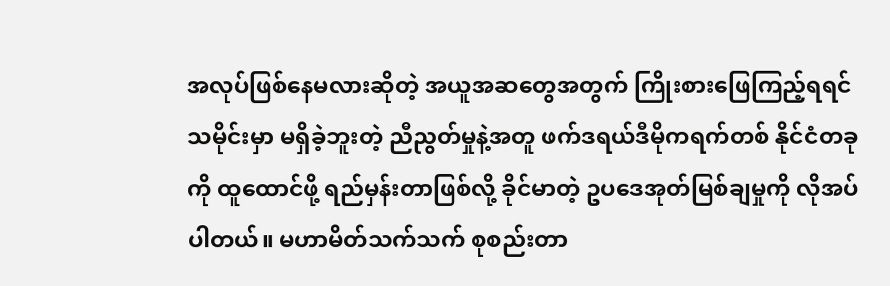အလုပ်ဖြစ်နေမလားဆိုတဲ့ အယူအဆတွေအတွက် ကြိုးစားဖြေကြည့်ရရင် သမိုင်းမှာ မရှိခဲ့ဘူးတဲ့ ညီညွတ်မှုနဲ့အတူ ဖက်ဒရယ်ဒီမိုကရက်တစ် နိုင်ငံတခုကို ထူထောင်ဖို့ ရည်မှန်းတာဖြစ်လို့ ခိုင်မာတဲ့ ဥပဒေအုတ်မြစ်ချမှုကို လိုအပ်ပါတယ်။ မဟာမိတ်သက်သက် စုစည်းတာ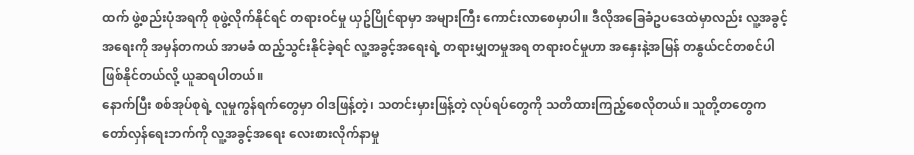ထက် ဖွဲ့စည်းပုံအရကို စုဖွဲ့လိုက်နိုင်ရင် တရားဝင်မှု ယှဥ်ပြိုင်ရာမှာ အများကြီး ကောင်းလာစေမှာပါ။ ဒီလိုအခြေခံဥပဒေထဲမှာလည်း လူ့အခွင့်အရေးကို အမှန်တကယ် အာမခံ ထည့်သွင်းနိုင်ခဲ့ရင် လူ့အခွင့်အရေးရဲ့ တရားမျှတမှုအရ တရားဝင်မှုဟာ အနှေးနဲ့အမြန် တနွယ်ငင်တစင်ပါ ဖြစ်နိုင်တယ်လို့ ယူဆရပါတယ်။
နောက်ပြီး စစ်အုပ်စုရဲ့ လူမှုကွန်ရက်တွေမှာ ဝါဒဖြန့်တဲ့၊ သတင်းမှားဖြန့်တဲ့ လုပ်ရပ်တွေကို သတိထားကြည့်စေလိုတယ်။ သူတို့တတွေက တော်လှန်ရေးဘက်ကို လူ့အခွင့်အရေး လေးစားလိုက်နာမှု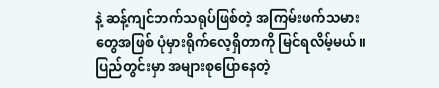နဲ့ ဆန့်ကျင်ဘက်သရုပ်ဖြစ်တဲ့ အကြမ်းဖက်သမားတွေအဖြစ် ပုံမှားရိုက်လေ့ရှိတာကို မြင်ရလိမ့်မယ်။ ပြည်တွင်းမှာ အများစုပြောနေတဲ့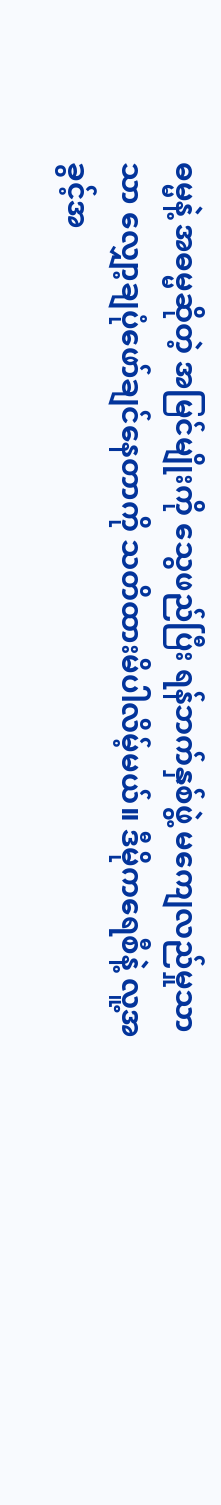ဓမ္မနဲ့ အဓမ္မဆိုတဲ့ အမြင်မျိုးကို သွေဖည်ပြီး ရန်ဘက်နှစ်ဖွဲ့ မကျေလည်မှုသာသာ လျှော့ချပုံဖော်ချင်နေတာကို သတိထားမိပါလိမ့်မယ်။ ဒီမိုကရေစီနဲ့ လူ့အခွင့်အ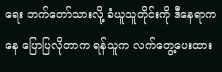ရေး ဘက်တော်သားလို့ ခံယူသူတိုင်းကို ဒီနေရာကနေ ပြောပြလိုတာက ရန်သူက လက်တွေ့ပေးထား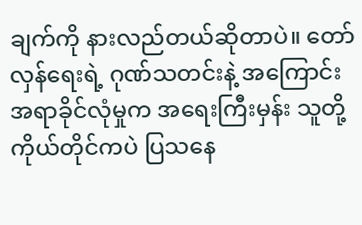ချက်ကို နားလည်တယ်ဆိုတာပဲ။ တော်လှန်ရေးရဲ့ ဂုဏ်သတင်းနဲ့ အကြောင်းအရာခိုင်လုံမှုက အရေးကြီးမှန်း သူတို့ကိုယ်တိုင်ကပဲ ပြသနေ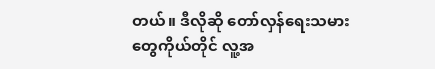တယ်။ ဒီလိုဆို တော်လှန်ရေးသမားတွေကိုယ်တိုင် လူ့အ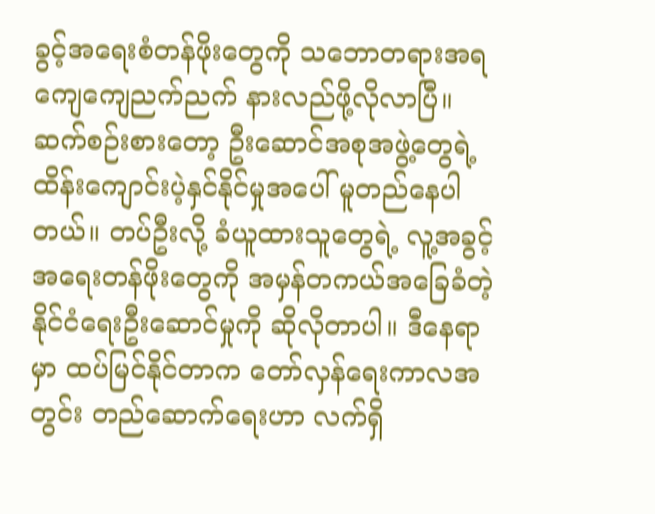ခွင့်အရေးစံတန်ဖိုးတွေကို သဘောတရားအရ ကျေကျေညက်ညက် နားလည်ဖို့လိုလာပြီ။ ဆက်စဉ်းစားတော့ ဦးဆောင်အစုအဖွဲ့တွေရဲ့ ထိန်းကျောင်းပဲ့နှင်နိုင်မှုအပေါ် မူတည်နေပါတယ်။ တပ်ဦးလို့ ခံယူထားသူတွေရဲ့ လူ့အခွင့်အရေးတန်ဖိုးတွေကို အမှန်တကယ်အခြေခံတဲ့ နိုင်ငံရေးဦးဆောင်မှုကို ဆိုလိုတာပါ။ ဒီနေရာမှာ ထပ်မြင်နိုင်တာက တော်လှန်ရေးကာလအတွင်း တည်ဆောက်ရေးဟာ လက်ရှိ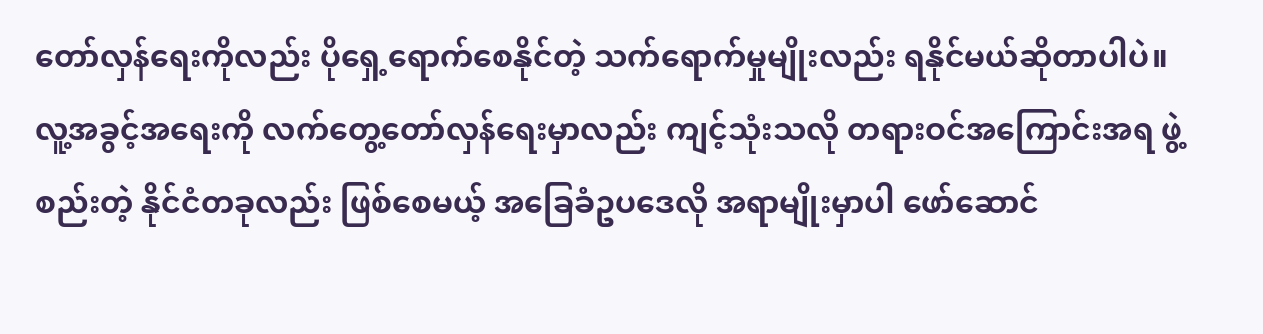တော်လှန်ရေးကိုလည်း ပိုရှေ့ရောက်စေနိုင်တဲ့ သက်ရောက်မှုမျိုးလည်း ရနိုင်မယ်ဆိုတာပါပဲ။
လူ့အခွင့်အရေးကို လက်တွေ့တော်လှန်ရေးမှာလည်း ကျင့်သုံးသလို တရားဝင်အကြောင်းအရ ဖွဲ့စည်းတဲ့ နိုင်ငံတခုလည်း ဖြစ်စေမယ့် အခြေခံဥပဒေလို အရာမျိုးမှာပါ ဖော်ဆောင်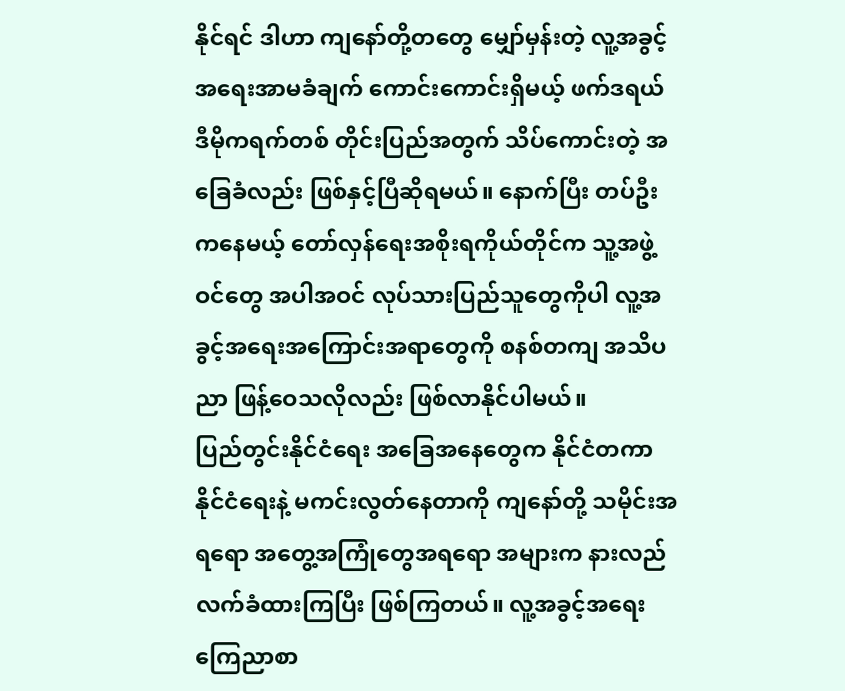နိုင်ရင် ဒါဟာ ကျနော်တို့တတွေ မျှော်မှန်းတဲ့ လူ့အခွင့်အရေးအာမခံချက် ကောင်းကောင်းရှိမယ့် ဖက်ဒရယ်ဒီမိုကရက်တစ် တိုင်းပြည်အတွက် သိပ်ကောင်းတဲ့ အခြေခံလည်း ဖြစ်နှင့်ပြီဆိုရမယ်။ နောက်ပြီး တပ်ဦးကနေမယ့် တော်လှန်ရေးအစိုးရကိုယ်တိုင်က သူ့အဖွဲ့ဝင်တွေ အပါအဝင် လုပ်သားပြည်သူတွေကိုပါ လူ့အခွင့်အရေးအကြောင်းအရာတွေကို စနစ်တကျ အသိပညာ ဖြန့်ဝေသလိုလည်း ဖြစ်လာနိုင်ပါမယ်။
ပြည်တွင်းနိုင်ငံရေး အခြေအနေတွေက နိုင်ငံတကာနိုင်ငံရေးနဲ့ မကင်းလွတ်နေတာကို ကျနော်တို့ သမိုင်းအရရော အတွေ့အကြုံတွေအရရော အများက နားလည်လက်ခံထားကြပြီး ဖြစ်ကြတယ်။ လူ့အခွင့်အရေး ကြေညာစာ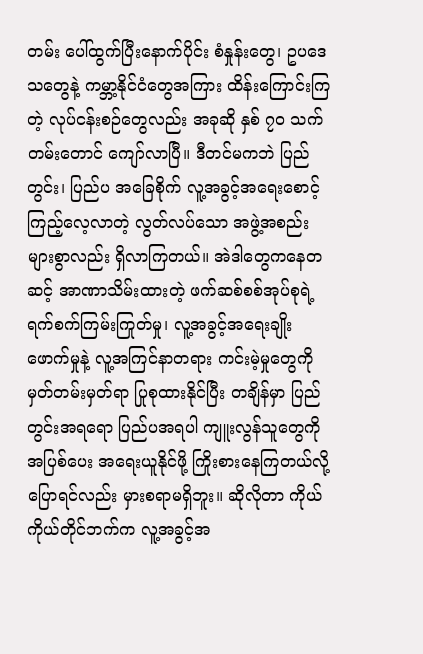တမ်း ပေါ်ထွက်ပြီးနောက်ပိုင်း စံနှုန်းတွေ၊ ဥပဒေသတွေနဲ့ ကမ္ဘာ့နိုင်ငံတွေအကြား ထိန်းကြောင်းကြတဲ့ လုပ်ငန်းစဉ်တွေလည်း အခုဆို နှစ် ၇၀ သက်တမ်းတောင် ကျော်လာပြီ။ ဒီတင်မကဘဲ ပြည်တွင်း၊ ပြည်ပ အခြေစိုက် လူ့အခွင့်အရေးစောင့်ကြည့်လေ့လာတဲ့ လွတ်လပ်သော အဖွဲ့အစည်းများစွာလည်း ရှိလာကြတယ်။ အဲဒါတွေကနေတဆင့် အာဏာသိမ်းထားတဲ့ ဖက်ဆစ်စစ်အုပ်စုရဲ့ ရက်စက်ကြမ်းကြုတ်မှု၊ လူ့အခွင့်အရေးချိုးဖောက်မှုနဲ့ လူ့အကြင်နာတရား ကင်းမဲ့မှုတွေကို မှတ်တမ်းမှတ်ရာ ပြုစုထားနိုင်ပြီး တချိန်မှာ ပြည်တွင်းအရရော ပြည်ပအရပါ ကျူးလွန်သူတွေကို အပြစ်ပေး အရေးယူနိုင်ဖို့ ကြိုးစားနေကြတယ်လို့ ပြောရင်လည်း မှားစရာမရှိဘူး။ ဆိုလိုတာ ကိုယ်ကိုယ်တိုင်ဘက်က လူ့အခွင့်အ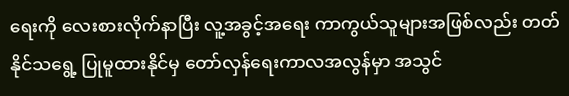ရေးကို လေးစားလိုက်နာပြီး လူ့အခွင့်အရေး ကာကွယ်သူများအဖြစ်လည်း တတ်နိုင်သရွေ့ ပြုမူထားနိုင်မှ တော်လှန်ရေးကာလအလွန်မှာ အသွင်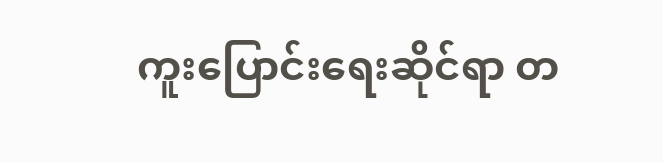ကူးပြောင်းရေးဆိုင်ရာ တ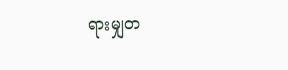ရားမျှတ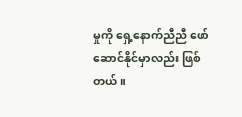မှုကို ရှေ့နောက်ညီညီ ဖော်ဆောင်နိုင်မှာလည်း ဖြစ်တယ်။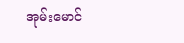အုမ်းမောင်